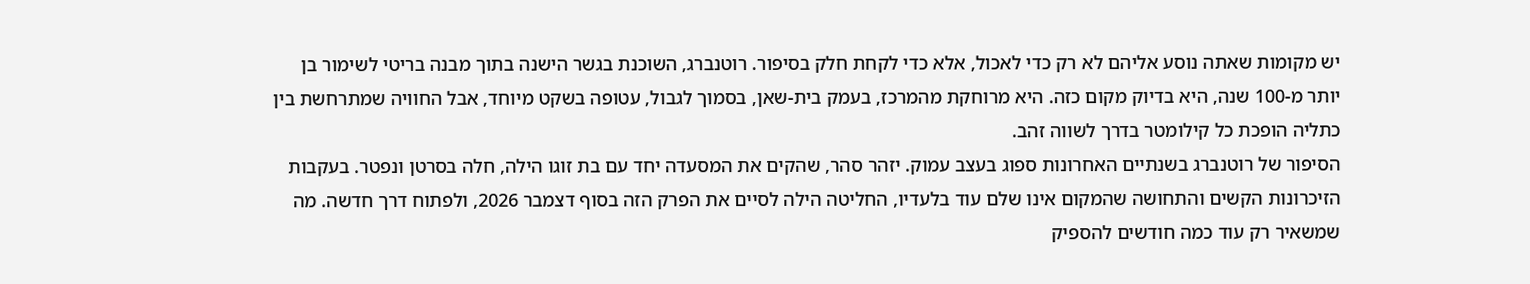יש מקומות שאתה נוסע אליהם לא רק כדי לאכול, אלא כדי לקחת חלק בסיפור. רוטנברג, השוכנת בגשר הישנה בתוך מבנה בריטי לשימור בן יותר מ-100 שנה, היא בדיוק מקום כזה. היא מרוחקת מהמרכז, בעמק בית-שאן, בסמוך לגבול, עטופה בשקט מיוחד, אבל החוויה שמתרחשת בין כתליה הופכת כל קילומטר בדרך לשווה זהב.
הסיפור של רוטנברג בשנתיים האחרונות ספוג בעצב עמוק. יזהר סהר, שהקים את המסעדה יחד עם בת זוגו הילה, חלה בסרטן ונפטר. בעקבות הזיכרונות הקשים והתחושה שהמקום אינו שלם עוד בלעדיו, החליטה הילה לסיים את הפרק הזה בסוף דצמבר 2026, ולפתוח דרך חדשה. מה שמשאיר רק עוד כמה חודשים להספיק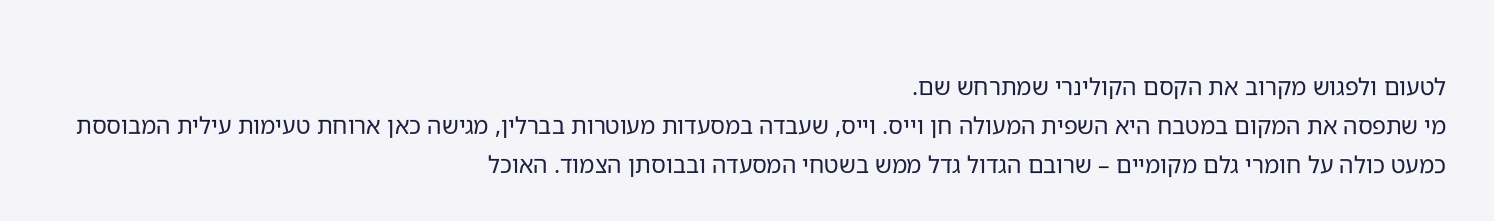לטעום ולפגוש מקרוב את הקסם הקולינרי שמתרחש שם.
מי שתפסה את המקום במטבח היא השפית המעולה חן וייס. וייס, שעבדה במסעדות מעוטרות בברלין, מגישה כאן ארוחת טעימות עילית המבוססת כמעט כולה על חומרי גלם מקומיים – שרובם הגדול גדל ממש בשטחי המסעדה ובבוסתן הצמוד. האוכל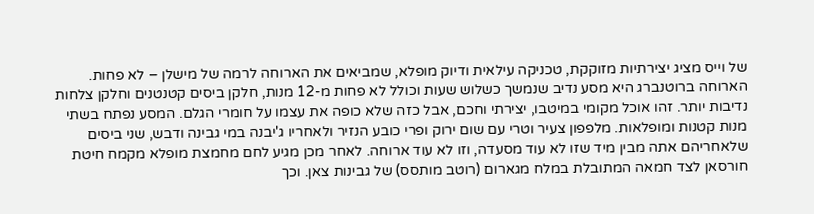של וייס מציג יצירתיות מזוקקת, טכניקה עילאית ודיוק מופלא, שמביאים את הארוחה לרמה של מישלן – לא פחות.
הארוחה ברוטנברג היא מסע נדיב שנמשך כשלוש שעות וכולל לא פחות מ-12 מנות, חלקן ביסים קטנטנים וחלקן צלחות נדיבות יותר. זהו אוכל מקומי במיטבו, יצירתי וחכם, אבל כזה שלא כופה את עצמו על חומרי הגלם. המסע נפתח בשתי מנות קטנות ומופלאות. מלפפון צעיר וטרי עם שום ירוק ופרי כובע הנזיר ולאחריו ג'יבנה במי גבינה ודבש, שני ביסים שלאחריהם אתה מבין מיד שזו לא עוד מסעדה, וזו לא עוד ארוחה. לאחר מכן מגיע לחם מחמצת מופלא מקמח חיטת חורסאן לצד חמאה המתובלת במלח מגארום (רוטב מותסס) של גבינות צאן. וכך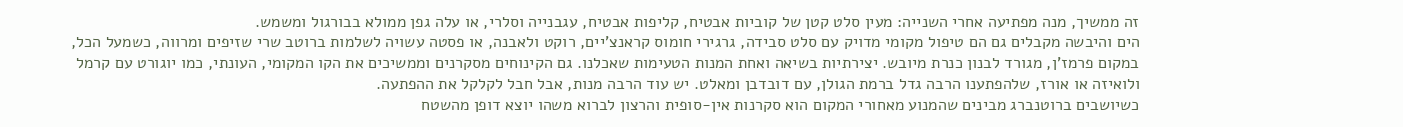זה ממשיך, מנה מפתיעה אחרי השנייה: מעין סלט קטן של קוביות אבטיח, קליפות אבטיח, עגבנייה וסלרי, או עלה גפן ממולא בבורגול ומשמש.
הים והיבשה מקבלים גם הם טיפול מקומי מדויק עם סלט סבידה, גרגירי חומוס קראנצ'יים, רוקט ולאבנה, או פסטה עשויה לשלמות ברוטב שרי שזיפים ומרווה, כשמעל הכל, במקום פרמז'ן, מגורד לבנון כנרת מיובש. יצירתיות בשיאה ואחת המנות הטעימות שאכלנו. גם הקינוחים מסקרנים וממשיכים את הקו המקומי, העונתי, כמו יוגורט עם קרמל ולואיזה או אורז, שלהפתענו הרבה גדל ברמת הגולן, עם דובדבן ומאלט. יש עוד הרבה מנות, אבל חבל לקלקל את ההפתעה.
כשיושבים ברוטנברג מבינים שהמנוע מאחורי המקום הוא סקרנות אין-סופית והרצון לברוא משהו יוצא דופן מהשטח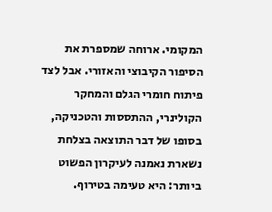המקומי. ארוחה שמספרת את הסיפור הקיבוצי והאזורי. אבל לצד פיתוח חומרי הגלם והמחקר הקולינרי, ההתססות והטכניקה, בסופו של דבר התוצאה בצלחת נשארת נאמנה לעיקרון הפשוט ביותר: היא טעימה בטירוף.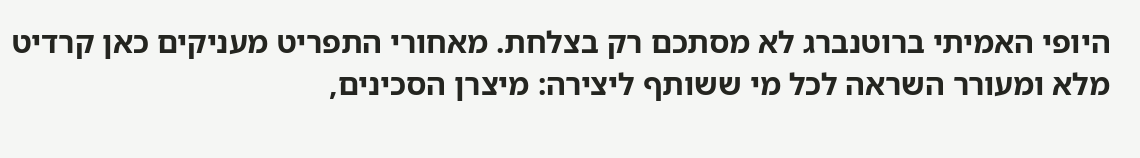היופי האמיתי ברוטנברג לא מסתכם רק בצלחת. מאחורי התפריט מעניקים כאן קרדיט מלא ומעורר השראה לכל מי ששותף ליצירה: מיצרן הסכינים,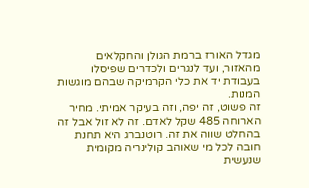מגדל האורז ברמת הגולן והחקלאים מהאזור, ועד לנגרים ולכדרים שפיסלו בעבודת יד את כלי הקרמיקה שבהם מוגשות המנות.
זה פשוט, זה יפה, וזה בעיקר אמיתי. מחיר הארוחה 485 שקל לאדם. זה לא זול אבל זה בהחלט שווה את זה. רוטנברג היא תחנת חובה לכל מי שאוהב קולינריה מקומית שנעשית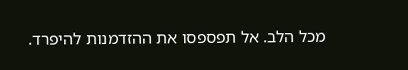מכל הלב. אל תפספסו את ההזדמנות להיפרד.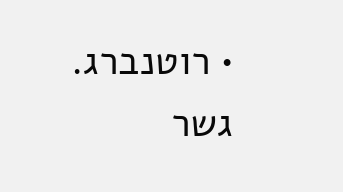• רוטנברג. גשר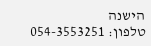הישנה
טלפון: 054-3553251